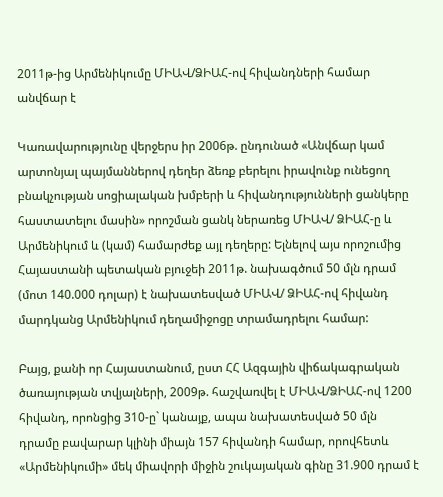2011թ-ից Արմենիկումը ՄԻԱՎ/ՁԻԱՀ-ով հիվանդների համար անվճար է

Կառավարությունը վերջերս իր 2006թ. ընդունած «Անվճար կամ արտոնյալ պայմաններով դեղեր ձեռք բերելու իրավունք ունեցող բնակչության սոցիալական խմբերի և հիվանդությունների ցանկերը հաստատելու մասին» որոշման ցանկ ներառեց ՄԻԱՎ/ ՁԻԱՀ-ը և Արմենիկում և (կամ) համարժեք այլ դեղերը: Ելնելով այս որոշումից Հայաստանի պետական բյուջեի 2011թ. նախագծում 50 մլն դրամ (մոտ 140.000 դոլար) է նախատեսված ՄԻԱՎ/ ՁԻԱՀ-ով հիվանդ մարդկանց Արմենիկում դեղամիջոցը տրամադրելու համար:

Բայց, քանի որ Հայաստանում, ըստ ՀՀ Ազգային վիճակագրական ծառայության տվյալների, 2009թ. հաշվառվել է ՄԻԱՎ/ՁԻԱՀ-ով 1200 հիվանդ, որոնցից 310-ը` կանայք, ապա նախատեսված 50 մլն դրամը բավարար կլինի միայն 157 հիվանդի համար, որովհետև «Արմենիկումի» մեկ միավորի միջին շուկայական գինը 31.900 դրամ է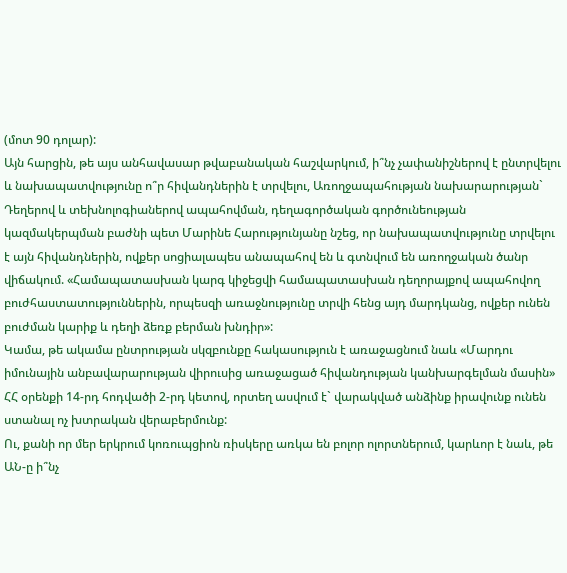(մոտ 90 դոլար):
Այն հարցին, թե այս անհավասար թվաբանական հաշվարկում, ի՞նչ չափանիշներով է ընտրվելու և նախապատվությունը ո՞ր հիվանդներին է տրվելու, Առողջապահության նախարարության` Դեղերով և տեխնոլոգիաներով ապահովման, դեղագործական գործունեության կազմակերպման բաժնի պետ Մարինե Հարությունյանը նշեց, որ նախապատվությունը տրվելու է այն հիվանդներին, ովքեր սոցիալապես անապահով են և գտնվում են առողջական ծանր վիճակում. «Համապատասխան կարգ կիջեցվի համապատասխան դեղորայքով ապահովող բուժհաստատություններին, որպեսզի առաջնությունը տրվի հենց այդ մարդկանց, ովքեր ունեն բուժման կարիք և դեղի ձեռք բերման խնդիր»:
Կամա, թե ակամա ընտրության սկզբունքը հակասություն է առաջացնում նաև «Մարդու իմունային անբավարարության վիրուսից առաջացած հիվանդության կանխարգելման մասին» ՀՀ օրենքի 14-րդ հոդվածի 2-րդ կետով, որտեղ ասվում է` վարակված անձինք իրավունք ունեն ստանալ ոչ խտրական վերաբերմունք:
Ու, քանի որ մեր երկրում կոռուպցիոն ռիսկերը առկա են բոլոր ոլորտներում, կարևոր է նաև, թե ԱՆ-ը ի՞նչ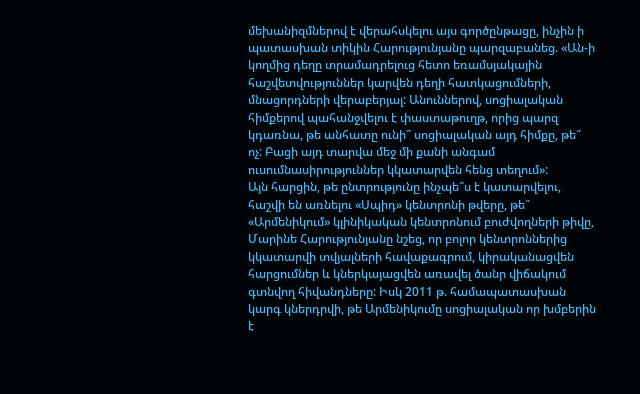մեխանիզմներով է վերահսկելու այս գործընթացը, ինչին ի պատասխան տիկին Հարությունյանը պարզաբանեց. «Ան-ի կողմից դեղը տրամադրելուց հետո եռամսյակային հաշվետվություններ կարվեն դեղի հատկացումների, մնացորդների վերաբերյալ: Անուններով, սոցիալական հիմքերով պահանջվելու է փաստաթուղթ, որից պարզ կդառնա, թե անհատը ունի՞ սոցիալական այդ հիմքը, թե՞ ոչ: Բացի այդ տարվա մեջ մի քանի անգամ ուսումնասիրություններ կկատարվեն հենց տեղում»:
Այն հարցին, թե ընտրությունը ինչպե՞ս է կատարվելու, հաշվի են առնելու «Սպիդ» կենտրոնի թվերը, թե՞ «Արմենիկում» կլինիկական կենտրոնում բուժվողների թիվը, Մարինե Հարությունյանը նշեց, որ բոլոր կենտրոններից կկատարվի տվյալների հավաքագրում, կիրականացվեն հարցումներ և կներկայացվեն առավել ծանր վիճակում գտնվող հիվանդները: Իսկ 2011 թ. համապատասխան կարգ կներդրվի, թե Արմենիկումը սոցիալական որ խմբերին է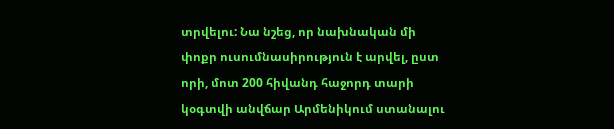տրվելու: Նա նշեց, որ նախնական մի փոքր ուսումնասիրություն է արվել, ըստ որի, մոտ 200 հիվանդ հաջորդ տարի կօգտվի անվճար Արմենիկում ստանալու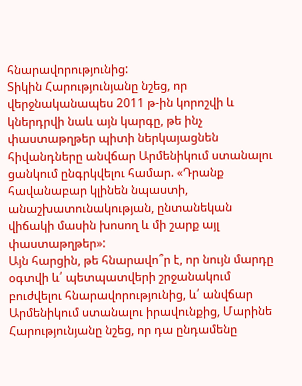հնարավորությունից:
Տիկին Հարությունյանը նշեց, որ վերջնականապես 2011 թ-ին կորոշվի և կներդրվի նաև այն կարգը, թե ինչ փաստաթղթեր պիտի ներկայացնեն հիվանդները անվճար Արմենիկում ստանալու ցանկում ընգրկվելու համար. «Դրանք հավանաբար կլինեն նպաստի, անաշխատունակության, ընտանեկան վիճակի մասին խոսող և մի շարք այլ փաստաթղթեր»:
Այն հարցին, թե հնարավո՞ր է, որ նույն մարդը օգտվի և՛ պետպատվերի շրջանակում բուժվելու հնարավորությունից, և՛ անվճար Արմենիկում ստանալու իրավունքից, Մարինե Հարությունյանը նշեց, որ դա ընդամենը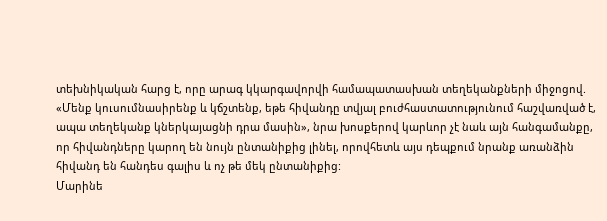տեխնիկական հարց է, որը արագ կկարգավորվի համապատասխան տեղեկանքների միջոցով. «Մենք կուսումնասիրենք և կճշտենք, եթե հիվանդը տվյալ բուժհաստատությունում հաշվառված է, ապա տեղեկանք կներկայացնի դրա մասին», նրա խոսքերով կարևոր չէ նաև այն հանգամանքը, որ հիվանդները կարող են նույն ընտանիքից լինել, որովհետև այս դեպքում նրանք առանձին հիվանդ են հանդես գալիս և ոչ թե մեկ ընտանիքից:
Մարինե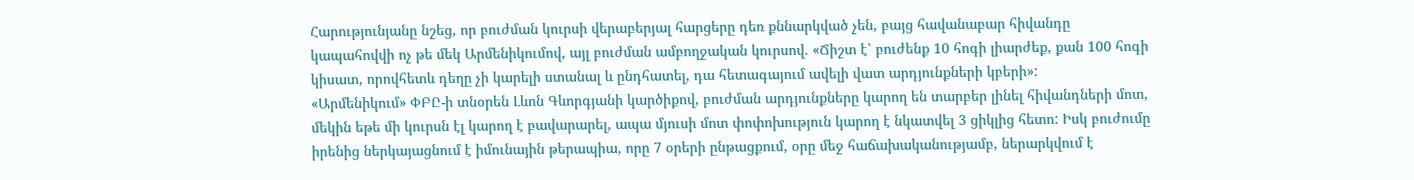Հարությունյանը նշեց, որ բուժման կուրսի վերաբերյալ հարցերը դեռ քննարկված չեն, բայց հավանաբար հիվանդը կապահովվի ոչ թե մեկ Արմենիկումով, այլ բուժման ամբողջական կուրսով. «Ճիշտ է՝ բուժենք 10 հոգի լիարժեք, քան 100 հոգի կիսատ, որովհետև դեղը չի կարելի ստանալ և ընդհատել, դա հետագայում ավելի վատ արդյունքների կբերի»:
«Արմենիկում» ՓԲԸ-ի տնօրեն Լևոն Գևորգյանի կարծիքով, բուժման արդյունքները կարող են տարբեր լինել հիվանդների մոտ, մեկին եթե մի կուրսն էլ կարող է բավարարել, ապա մյուսի մոտ փոփոխություն կարող է նկատվել 3 ցիկլից հետո: Իսկ բուժումը իրենից ներկայացնում է իմունային թերապիա, որը 7 օրերի ընթացքում, օրը մեջ հաճախականությամբ, ներարկվում է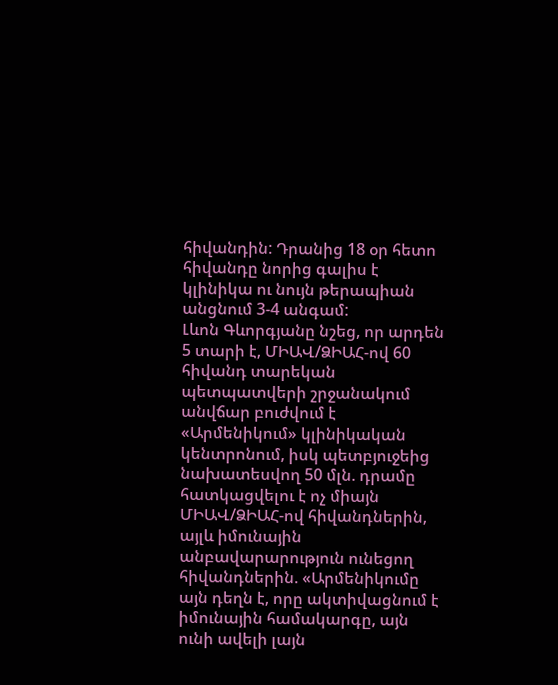հիվանդին: Դրանից 18 օր հետո հիվանդը նորից գալիս է կլինիկա ու նույն թերապիան անցնում 3-4 անգամ:
Լևոն Գևորգյանը նշեց, որ արդեն 5 տարի է, ՄԻԱՎ/ՁԻԱՀ-ով 60 հիվանդ տարեկան պետպատվերի շրջանակում անվճար բուժվում է «Արմենիկում» կլինիկական կենտրոնում, իսկ պետբյուջեից նախատեսվող 50 մլն. դրամը հատկացվելու է ոչ միայն ՄԻԱՎ/ՁԻԱՀ-ով հիվանդներին, այլև իմունային անբավարարություն ունեցող հիվանդներին. «Արմենիկումը այն դեղն է, որը ակտիվացնում է իմունային համակարգը, այն ունի ավելի լայն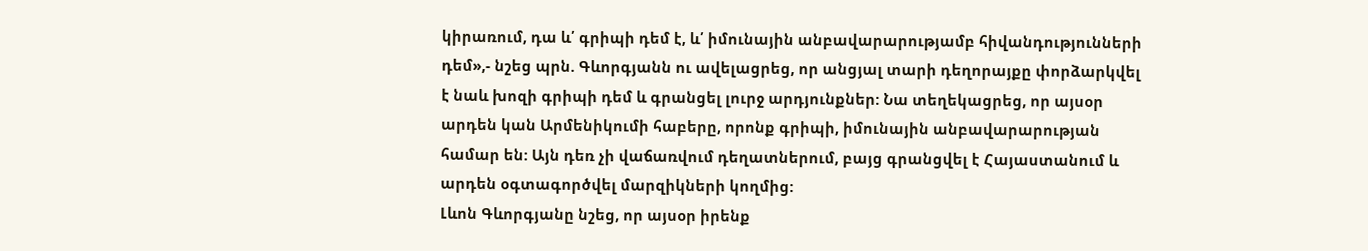կիրառում, դա և՛ գրիպի դեմ է, և՛ իմունային անբավարարությամբ հիվանդությունների դեմ»,- նշեց պրն. Գևորգյանն ու ավելացրեց, որ անցյալ տարի դեղորայքը փորձարկվել է նաև խոզի գրիպի դեմ և գրանցել լուրջ արդյունքներ: Նա տեղեկացրեց, որ այսօր արդեն կան Արմենիկումի հաբերը, որոնք գրիպի, իմունային անբավարարության համար են: Այն դեռ չի վաճառվում դեղատներում, բայց գրանցվել է Հայաստանում և արդեն օգտագործվել մարզիկների կողմից:
Լևոն Գևորգյանը նշեց, որ այսօր իրենք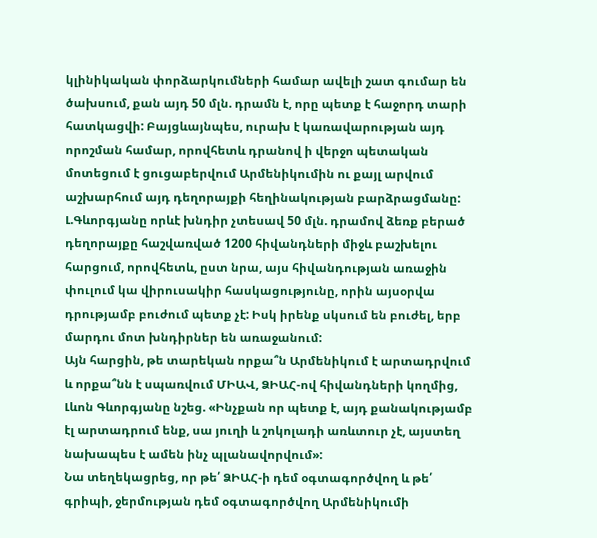կլինիկական փորձարկումների համար ավելի շատ գումար են ծախսում, քան այդ 50 մլն. դրամն է, որը պետք է հաջորդ տարի հատկացվի: Բայցևայնպես, ուրախ է կառավարության այդ որոշման համար, որովհետև դրանով ի վերջո պետական մոտեցում է ցուցաբերվում Արմենիկումին ու քայլ արվում աշխարհում այդ դեղորայքի հեղինակության բարձրացմանը:
Լ.Գևորգյանը որևէ խնդիր չտեսավ 50 մլն. դրամով ձեռք բերած դեղորայքը հաշվառված 1200 հիվանդների միջև բաշխելու հարցում, որովհետև, ըստ նրա, այս հիվանդության առաջին փուլում կա վիրուսակիր հասկացությունը, որին այսօրվա դրությամբ բուժում պետք չէ: Իսկ իրենք սկսում են բուժել, երբ մարդու մոտ խնդիրներ են առաջանում:
Այն հարցին, թե տարեկան որքա՞ն Արմենիկում է արտադրվում և որքա՞նն է սպառվում ՄԻԱՎ, ՁԻԱՀ-ով հիվանդների կողմից, Լևոն Գևորգյանը նշեց. «Ինչքան որ պետք է, այդ քանակությամբ էլ արտադրում ենք, սա յուղի և շոկոլադի առևտուր չէ, այստեղ նախապես է ամեն ինչ պլանավորվում»:
Նա տեղեկացրեց, որ թե՛ ՁԻԱՀ-ի դեմ օգտագործվող և թե՛ գրիպի, ջերմության դեմ օգտագործվող Արմենիկումի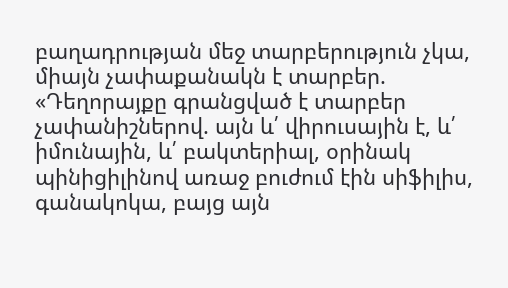բաղադրության մեջ տարբերություն չկա, միայն չափաքանակն է տարբեր. «Դեղորայքը գրանցված է տարբեր չափանիշներով. այն և՛ վիրուսային է, և՛ իմունային, և՛ բակտերիալ, օրինակ պինիցիլինով առաջ բուժում էին սիֆիլիս, գանակոկա, բայց այն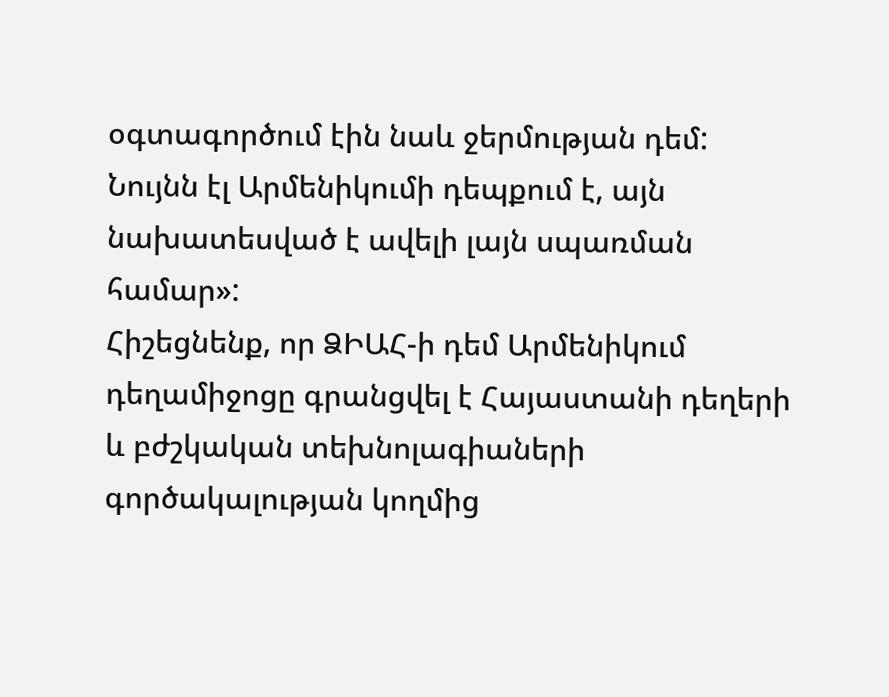օգտագործում էին նաև ջերմության դեմ: Նույնն էլ Արմենիկումի դեպքում է, այն նախատեսված է ավելի լայն սպառման համար»:
Հիշեցնենք, որ ՁԻԱՀ-ի դեմ Արմենիկում դեղամիջոցը գրանցվել է Հայաստանի դեղերի և բժշկական տեխնոլագիաների գործակալության կողմից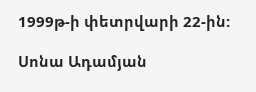1999թ-ի փետրվարի 22-ին:

Սոնա Ադամյան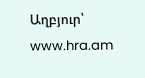Աղբյուր՝ www.hra.am